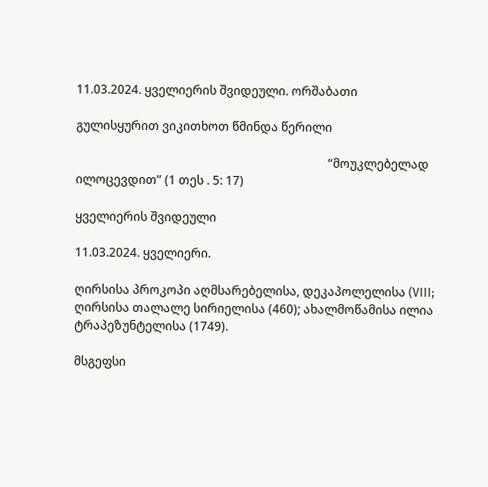11.03.2024. ყველიერის შვიდეული. ორშაბათი

გულისყურით ვიკითხოთ წმინდა წერილი

                                                                                    “მოუკლებელად ილოცევდით” (1 თეს . 5: 17)

ყველიერის შვიდეული

11.03.2024. ყველიერი.

ღირსისა პროკოპი აღმსარებელისა, დეკაპოლელისა (VIII; ღირსისა თალალე სირიელისა (460); ახალმოწამისა ილია ტრაპეზუნტელისა (1749).

მსგეფსი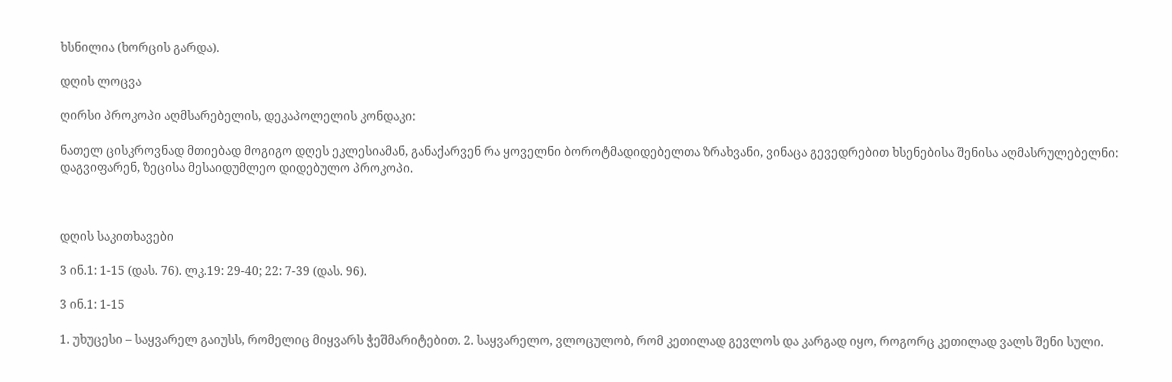ხსნილია (ხორცის გარდა).

დღის ლოცვა

ღირსი პროკოპი აღმსარებელის, დეკაპოლელის კონდაკი:

ნათელ ცისკროვნად მთიებად მოგიგო დღეს ეკლესიამან, განაქარვენ რა ყოველნი ბოროტმადიდებელთა ზრახვანი, ვინაცა გევედრებით ხსენებისა შენისა აღმასრულებელნი: დაგვიფარენ, ზეცისა მესაიდუმლეო დიდებულო პროკოპი.



დღის საკითხავები

3 ინ.1: 1-15 (დას. 76). ლკ.19: 29-40; 22: 7-39 (დას. 96).

3 ინ.1: 1-15

1. უხუცესი – საყვარელ გაიუსს, რომელიც მიყვარს ჭეშმარიტებით. 2. საყვარელო, ვლოცულობ, რომ კეთილად გევლოს და კარგად იყო, როგორც კეთილად ვალს შენი სული.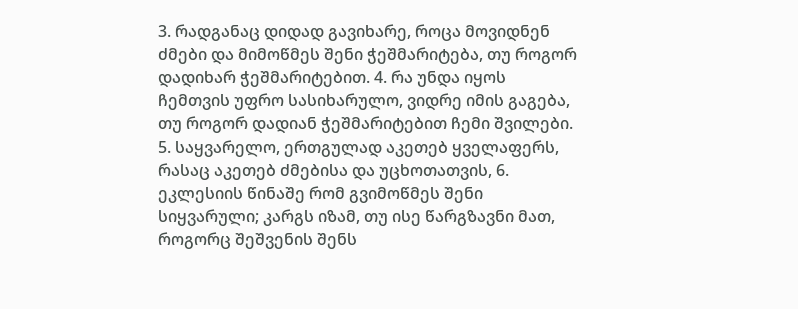3. რადგანაც დიდად გავიხარე, როცა მოვიდნენ ძმები და მიმოწმეს შენი ჭეშმარიტება, თუ როგორ დადიხარ ჭეშმარიტებით. 4. რა უნდა იყოს ჩემთვის უფრო სასიხარულო, ვიდრე იმის გაგება, თუ როგორ დადიან ჭეშმარიტებით ჩემი შვილები. 5. საყვარელო, ერთგულად აკეთებ ყველაფერს, რასაც აკეთებ ძმებისა და უცხოთათვის, 6. ეკლესიის წინაშე რომ გვიმოწმეს შენი სიყვარული; კარგს იზამ, თუ ისე წარგზავნი მათ, როგორც შეშვენის შენს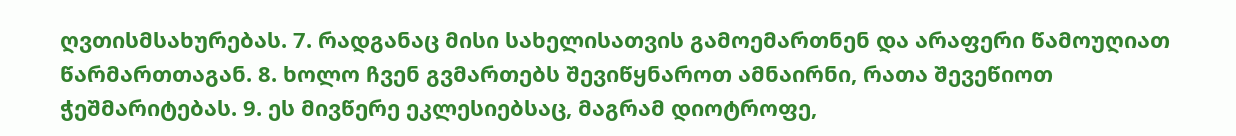ღვთისმსახურებას. 7. რადგანაც მისი სახელისათვის გამოემართნენ და არაფერი წამოუღიათ წარმართთაგან. 8. ხოლო ჩვენ გვმართებს შევიწყნაროთ ამნაირნი, რათა შევეწიოთ ჭეშმარიტებას. 9. ეს მივწერე ეკლესიებსაც, მაგრამ დიოტროფე,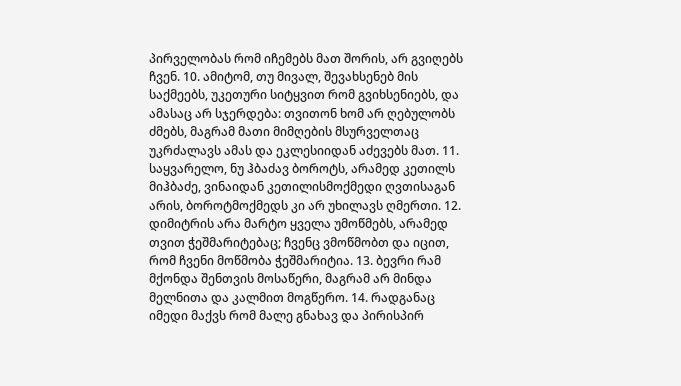პირველობას რომ იჩემებს მათ შორის, არ გვიღებს ჩვენ. 10. ამიტომ, თუ მივალ, შევახსენებ მის საქმეებს, უკეთური სიტყვით რომ გვიხსენიებს, და ამასაც არ სჯერდება: თვითონ ხომ არ ღებულობს ძმებს, მაგრამ მათი მიმღების მსურველთაც უკრძალავს ამას და ეკლესიიდან აძევებს მათ. 11. საყვარელო, ნუ ჰბაძავ ბოროტს, არამედ კეთილს მიჰბაძე, ვინაიდან კეთილისმოქმედი ღვთისაგან არის, ბოროტმოქმედს კი არ უხილავს ღმერთი. 12. დიმიტრის არა მარტო ყველა უმოწმებს, არამედ თვით ჭეშმარიტებაც; ჩვენც ვმოწმობთ და იცით, რომ ჩვენი მოწმობა ჭეშმარიტია. 13. ბევრი რამ მქონდა შენთვის მოსაწერი, მაგრამ არ მინდა მელნითა და კალმით მოგწერო. 14. რადგანაც იმედი მაქვს რომ მალე გნახავ და პირისპირ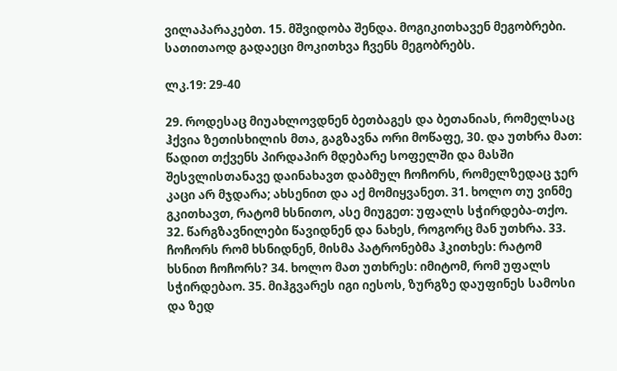ვილაპარაკებთ. 15. მშვიდობა შენდა. მოგიკითხავენ მეგობრები. სათითაოდ გადაეცი მოკითხვა ჩვენს მეგობრებს.

ლკ.19: 29-40

29. როდესაც მიუახლოვდნენ ბეთბაგეს და ბეთანიას, რომელსაც ჰქვია ზეთისხილის მთა, გაგზავნა ორი მოწაფე, 30. და უთხრა მათ: წადით თქვენს პირდაპირ მდებარე სოფელში და მასში შესვლისთანავე დაინახავთ დაბმულ ჩოჩორს, რომელზედაც ჯერ კაცი არ მჯდარა; ახსენით და აქ მომიყვანეთ. 31. ხოლო თუ ვინმე გკითხავთ, რატომ ხსნითო, ასე მიუგეთ: უფალს სჭირდება-თქო. 32. წარგზავნილები წავიდნენ და ნახეს, როგორც მან უთხრა. 33. ჩოჩორს რომ ხსნიდნენ, მისმა პატრონებმა ჰკითხეს: რატომ ხსნით ჩოჩორს? 34. ხოლო მათ უთხრეს: იმიტომ, რომ უფალს სჭირდებაო. 35. მიჰგვარეს იგი იესოს, ზურგზე დაუფინეს სამოსი და ზედ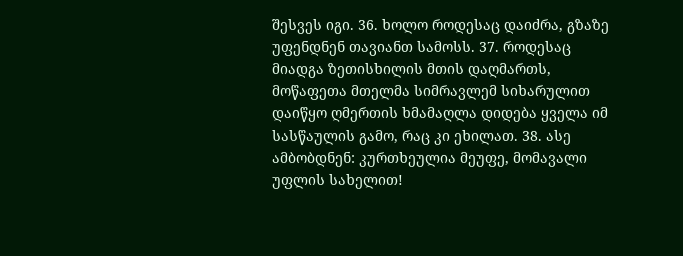შესვეს იგი. 36. ხოლო როდესაც დაიძრა, გზაზე უფენდნენ თავიანთ სამოსს. 37. როდესაც მიადგა ზეთისხილის მთის დაღმართს, მოწაფეთა მთელმა სიმრავლემ სიხარულით დაიწყო ღმერთის ხმამაღლა დიდება ყველა იმ სასწაულის გამო, რაც კი ეხილათ. 38. ასე ამბობდნენ: კურთხეულია მეუფე, მომავალი უფლის სახელით!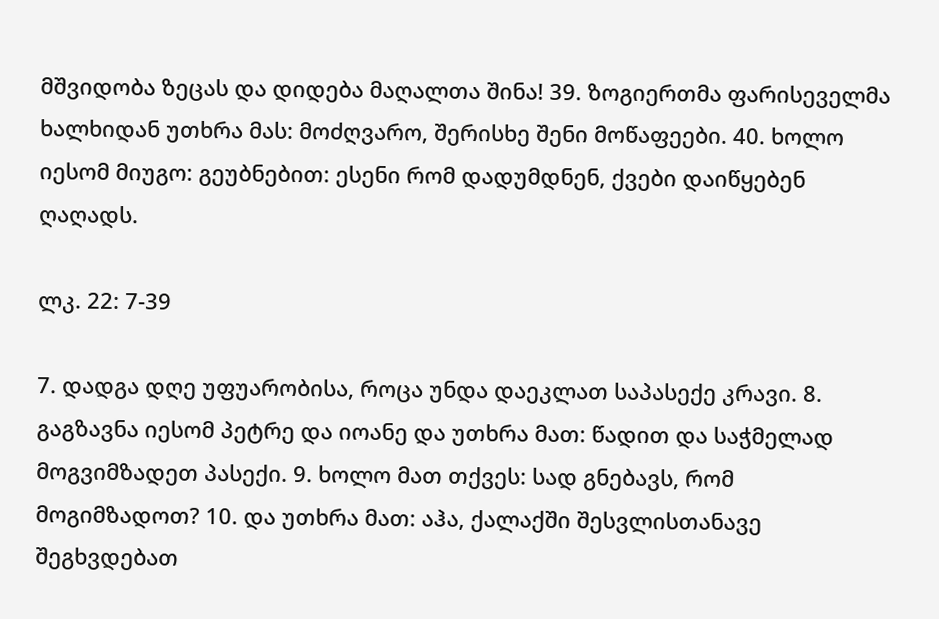მშვიდობა ზეცას და დიდება მაღალთა შინა! 39. ზოგიერთმა ფარისეველმა ხალხიდან უთხრა მას: მოძღვარო, შერისხე შენი მოწაფეები. 40. ხოლო იესომ მიუგო: გეუბნებით: ესენი რომ დადუმდნენ, ქვები დაიწყებენ ღაღადს.

ლკ. 22: 7-39

7. დადგა დღე უფუარობისა, როცა უნდა დაეკლათ საპასექე კრავი. 8. გაგზავნა იესომ პეტრე და იოანე და უთხრა მათ: წადით და საჭმელად მოგვიმზადეთ პასექი. 9. ხოლო მათ თქვეს: სად გნებავს, რომ მოგიმზადოთ? 10. და უთხრა მათ: აჰა, ქალაქში შესვლისთანავე შეგხვდებათ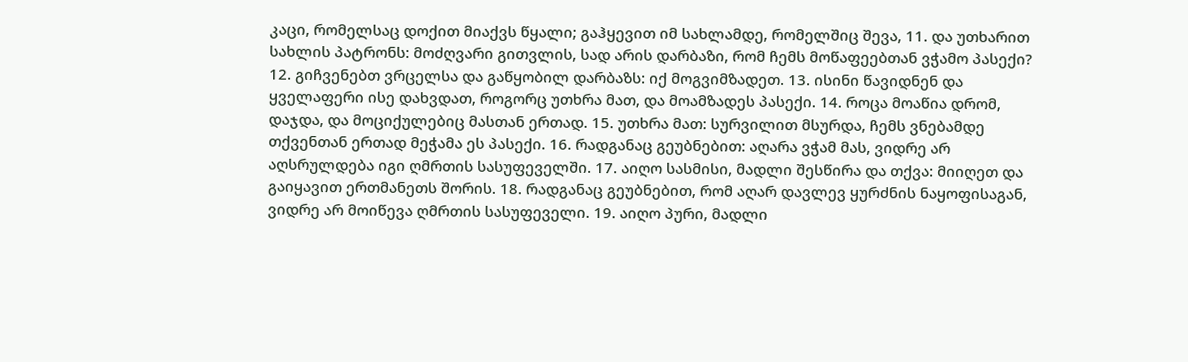კაცი, რომელსაც დოქით მიაქვს წყალი; გაჰყევით იმ სახლამდე, რომელშიც შევა, 11. და უთხარით სახლის პატრონს: მოძღვარი გითვლის, სად არის დარბაზი, რომ ჩემს მოწაფეებთან ვჭამო პასექი? 12. გიჩვენებთ ვრცელსა და გაწყობილ დარბაზს: იქ მოგვიმზადეთ. 13. ისინი წავიდნენ და ყველაფერი ისე დახვდათ, როგორც უთხრა მათ, და მოამზადეს პასექი. 14. როცა მოაწია დრომ, დაჯდა, და მოციქულებიც მასთან ერთად. 15. უთხრა მათ: სურვილით მსურდა, ჩემს ვნებამდე თქვენთან ერთად მეჭამა ეს პასექი. 16. რადგანაც გეუბნებით: აღარა ვჭამ მას, ვიდრე არ აღსრულდება იგი ღმრთის სასუფეველში. 17. აიღო სასმისი, მადლი შესწირა და თქვა: მიიღეთ და გაიყავით ერთმანეთს შორის. 18. რადგანაც გეუბნებით, რომ აღარ დავლევ ყურძნის ნაყოფისაგან, ვიდრე არ მოიწევა ღმრთის სასუფეველი. 19. აიღო პური, მადლი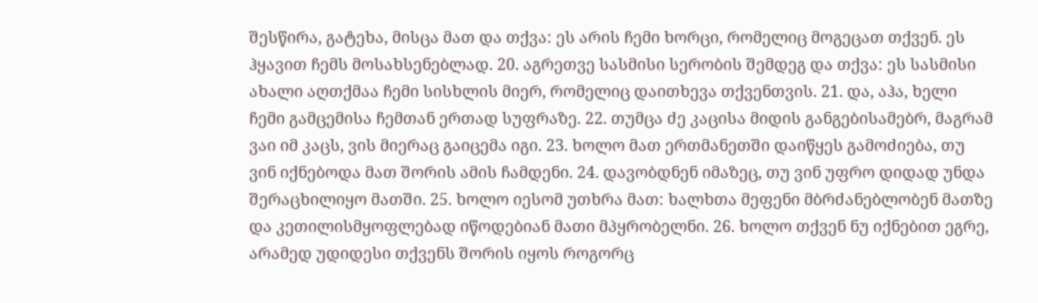შესწირა, გატეხა, მისცა მათ და თქვა: ეს არის ჩემი ხორცი, რომელიც მოგეცათ თქვენ. ეს ჰყავით ჩემს მოსახსენებლად. 20. აგრეთვე სასმისი სერობის შემდეგ და თქვა: ეს სასმისი ახალი აღთქმაა ჩემი სისხლის მიერ, რომელიც დაითხევა თქვენთვის. 21. და, აჰა, ხელი ჩემი გამცემისა ჩემთან ერთად სუფრაზე. 22. თუმცა ძე კაცისა მიდის განგებისამებრ, მაგრამ ვაი იმ კაცს, ვის მიერაც გაიცემა იგი. 23. ხოლო მათ ერთმანეთში დაიწყეს გამოძიება, თუ ვინ იქნებოდა მათ შორის ამის ჩამდენი. 24. დავობდნენ იმაზეც, თუ ვინ უფრო დიდად უნდა შერაცხილიყო მათში. 25. ხოლო იესომ უთხრა მათ: ხალხთა მეფენი მბრძანებლობენ მათზე და კეთილისმყოფლებად იწოდებიან მათი მპყრობელნი. 26. ხოლო თქვენ ნუ იქნებით ეგრე, არამედ უდიდესი თქვენს შორის იყოს როგორც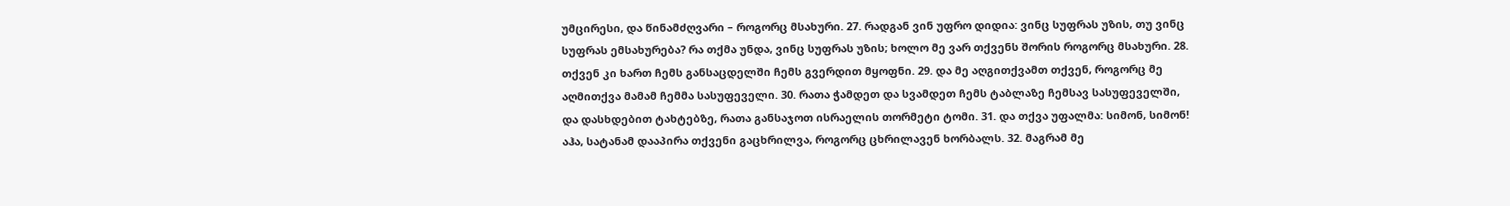უმცირესი, და წინამძღვარი – როგორც მსახური. 27. რადგან ვინ უფრო დიდია: ვინც სუფრას უზის, თუ ვინც სუფრას ემსახურება? რა თქმა უნდა, ვინც სუფრას უზის; ხოლო მე ვარ თქვენს შორის როგორც მსახური. 28. თქვენ კი ხართ ჩემს განსაცდელში ჩემს გვერდით მყოფნი. 29. და მე აღგითქვამთ თქვენ, როგორც მე აღმითქვა მამამ ჩემმა სასუფეველი. 30. რათა ჭამდეთ და სვამდეთ ჩემს ტაბლაზე ჩემსავ სასუფეველში, და დასხდებით ტახტებზე, რათა განსაჯოთ ისრაელის თორმეტი ტომი. 31. და თქვა უფალმა: სიმონ, სიმონ! აჰა, სატანამ დააპირა თქვენი გაცხრილვა, როგორც ცხრილავენ ხორბალს. 32. მაგრამ მე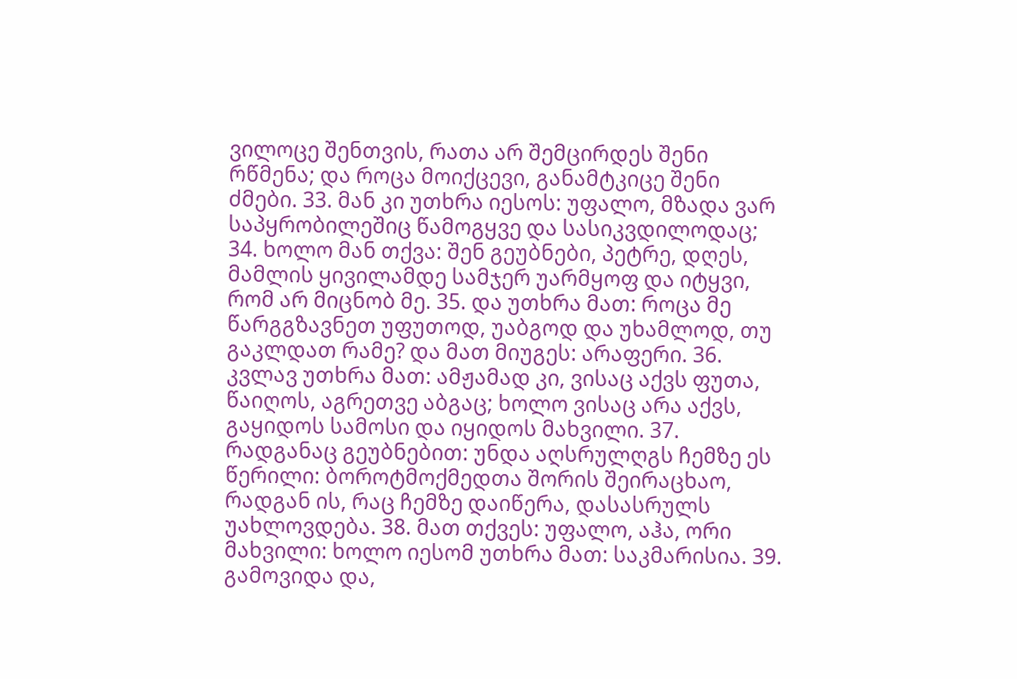ვილოცე შენთვის, რათა არ შემცირდეს შენი რწმენა; და როცა მოიქცევი, განამტკიცე შენი ძმები. 33. მან კი უთხრა იესოს: უფალო, მზადა ვარ საპყრობილეშიც წამოგყვე და სასიკვდილოდაც; 34. ხოლო მან თქვა: შენ გეუბნები, პეტრე, დღეს, მამლის ყივილამდე სამჯერ უარმყოფ და იტყვი, რომ არ მიცნობ მე. 35. და უთხრა მათ: როცა მე წარგგზავნეთ უფუთოდ, უაბგოდ და უხამლოდ, თუ გაკლდათ რამე? და მათ მიუგეს: არაფერი. 36. კვლავ უთხრა მათ: ამჟამად კი, ვისაც აქვს ფუთა, წაიღოს, აგრეთვე აბგაც; ხოლო ვისაც არა აქვს, გაყიდოს სამოსი და იყიდოს მახვილი. 37. რადგანაც გეუბნებით: უნდა აღსრულღგს ჩემზე ეს წერილი: ბოროტმოქმედთა შორის შეირაცხაო, რადგან ის, რაც ჩემზე დაიწერა, დასასრულს უახლოვდება. 38. მათ თქვეს: უფალო, აჰა, ორი მახვილი: ხოლო იესომ უთხრა მათ: საკმარისია. 39. გამოვიდა და,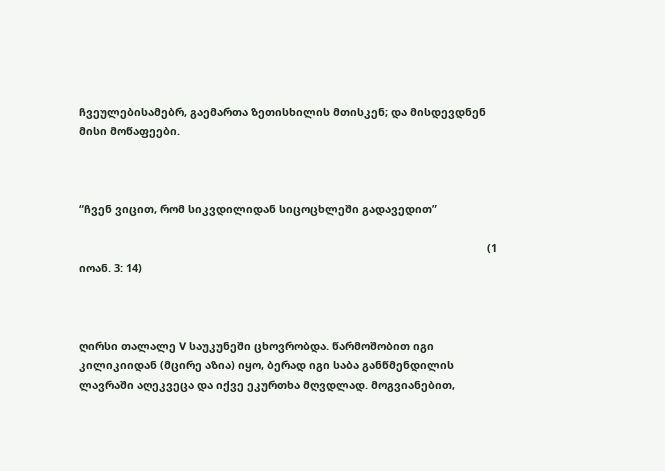ჩვეულებისამებრ, გაემართა ზეთისხილის მთისკენ; და მისდევდნენ მისი მოწაფეები.



“ჩვენ ვიცით, რომ სიკვდილიდან სიცოცხლეში გადავედით”

                                                                                                                                        (1 იოან. 3: 14)



ღირსი თალალე V საუკუნეში ცხოვრობდა. წარმოშობით იგი კილიკიიდან (მცირე აზია) იყო, ბერად იგი საბა განწმენდილის ლავრაში აღეკვეცა და იქვე ეკურთხა მღვდლად. მოგვიანებით,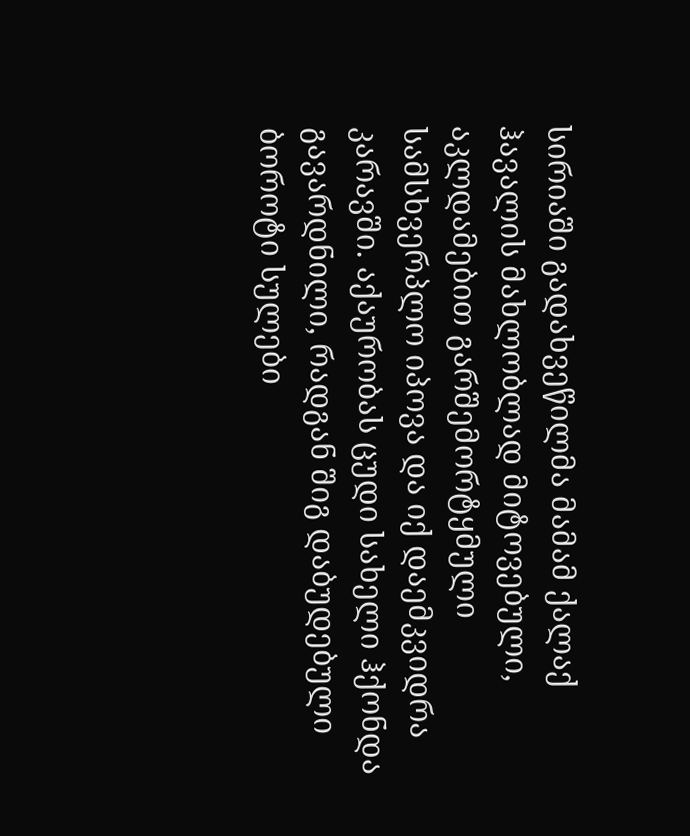სირიაში გადახვეწილმა მამამ ქალაქ ჰავალის მახლობლად მიტოვებული, აკლდამებით გარშემორტყმული სამსხვერპლო იპოვა და იქ დაემკვიდრა კარავში. აქაურობას ცუდი სახელი ჰქონდა გავარდნილი, რადგან შიგ დაბუდებული ბოროტი სულები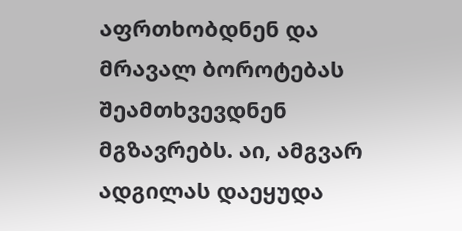აფრთხობდნენ და მრავალ ბოროტებას შეამთხვევდნენ მგზავრებს. აი, ამგვარ ადგილას დაეყუდა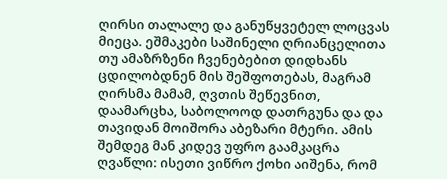ღირსი თალალე და განუწყვეტელ ლოცვას მიეცა. ეშმაკები საშინელი ღრიანცელითა თუ ამაზრზენი ჩვენებებით დიდხანს ცდილობდნენ მის შეშფოთებას, მაგრამ ღირსმა მამამ, ღვთის შეწევნით, დაამარცხა, საბოლოოდ დათრგუნა და და თავიდან მოიშორა აბეზარი მტერი. ამის შემდეგ მან კიდევ უფრო გაამკაცრა ღვაწლი: ისეთი ვიწრო ქოხი აიშენა, რომ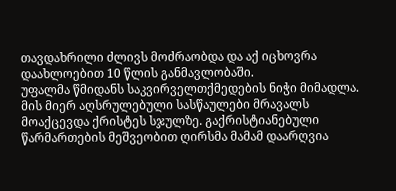თავდახრილი ძლივს მოძრაობდა და აქ იცხოვრა დაახლოებით 10 წლის განმავლობაში.
უფალმა წმიდანს საკვირველთქმედების ნიჭი მიმადლა. მის მიერ აღსრულებული სასწაულები მრავალს მოაქცევდა ქრისტეს სჯულზე. გაქრისტიანებული წარმართების მეშვეობით ღირსმა მამამ დაარღვია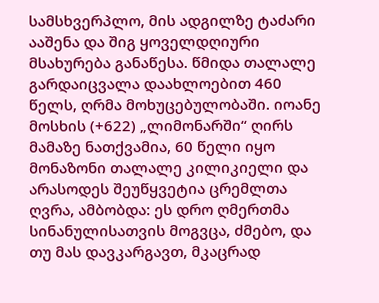სამსხვერპლო, მის ადგილზე ტაძარი ააშენა და შიგ ყოველდღიური მსახურება განაწესა. წმიდა თალალე გარდაიცვალა დაახლოებით 460 წელს, ღრმა მოხუცებულობაში. იოანე მოსხის (+622) „ლიმონარში“ ღირს მამაზე ნათქვამია, 60 წელი იყო მონაზონი თალალე კილიკიელი და არასოდეს შეუწყვეტია ცრემლთა ღვრა, ამბობდა: ეს დრო ღმერთმა სინანულისათვის მოგვცა, ძმებო, და თუ მას დავკარგავთ, მკაცრად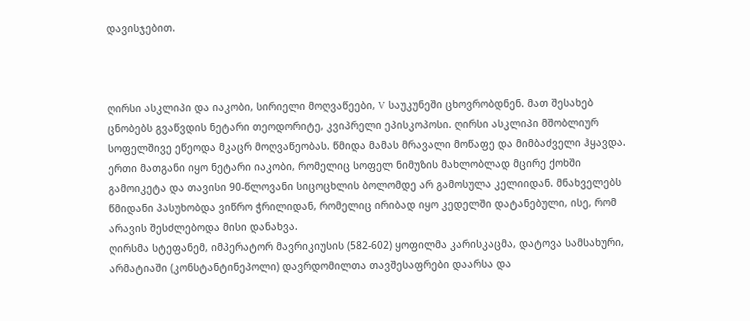დავისჯებით.



ღირსი ასკლიპი და იაკობი, სირიელი მოღვაწეები, V საუკუნეში ცხოვრობდნენ. მათ შესახებ ცნობებს გვაწვდის ნეტარი თეოდორიტე, კვიპრელი ეპისკოპოსი. ღირსი ასკლიპი მშობლიურ სოფელშივე ეწეოდა მკაცრ მოღვაწეობას. წმიდა მამას მრავალი მოწაფე და მიმბაძველი ჰყავდა. ერთი მათგანი იყო ნეტარი იაკობი, რომელიც სოფელ ნიმუზის მახლობლად მცირე ქოხში გამოიკეტა და თავისი 90-წლოვანი სიცოცხლის ბოლომდე არ გამოსულა კელიიდან. მნახველებს წმიდანი პასუხობდა ვიწრო ჭრილიდან, რომელიც ირიბად იყო კედელში დატანებული, ისე, რომ არავის შესძლებოდა მისი დანახვა.
ღირსმა სტეფანემ, იმპერატორ მავრიკიუსის (582-602) ყოფილმა კარისკაცმა, დატოვა სამსახური, არმატიაში (კონსტანტინეპოლი) დავრდომილთა თავშესაფრები დაარსა და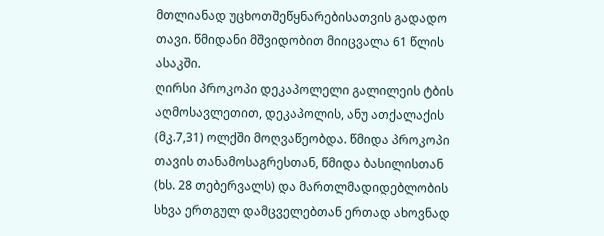მთლიანად უცხოთშეწყნარებისათვის გადადო თავი. წმიდანი მშვიდობით მიიცვალა 61 წლის ასაკში.
ღირსი პროკოპი დეკაპოლელი გალილეის ტბის აღმოსავლეთით, დეკაპოლის, ანუ ათქალაქის (მკ.7,31) ოლქში მოღვაწეობდა. წმიდა პროკოპი თავის თანამოსაგრესთან, წმიდა ბასილისთან (ხს. 28 თებერვალს) და მართლმადიდებლობის სხვა ერთგულ დამცველებთან ერთად ახოვნად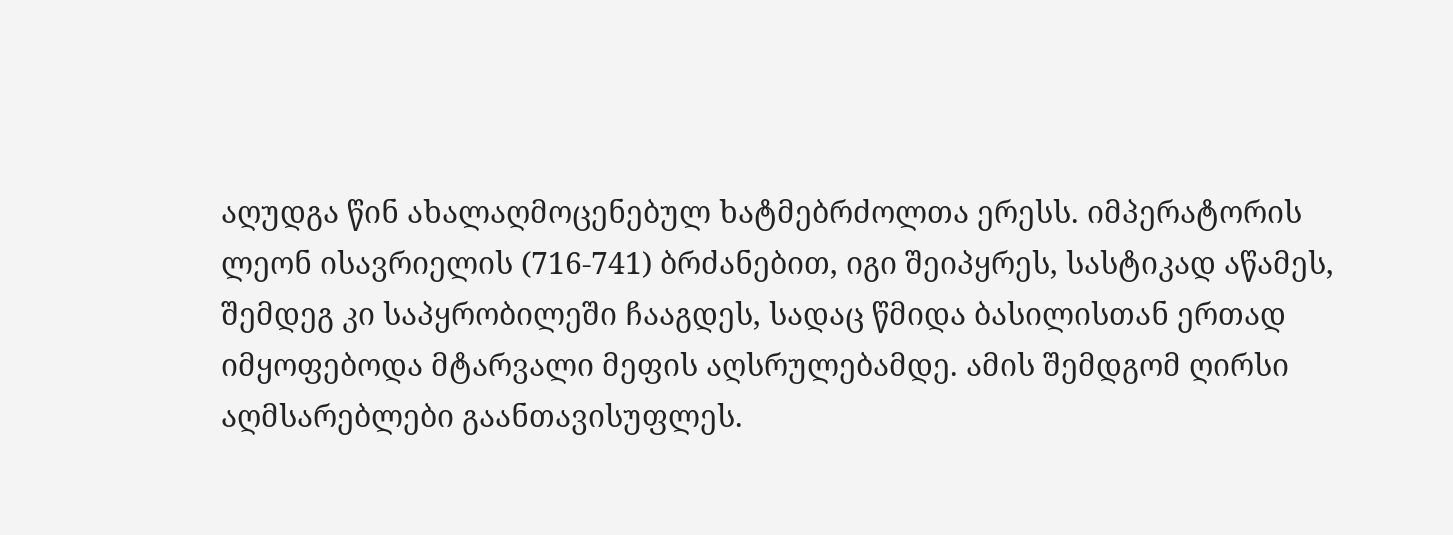აღუდგა წინ ახალაღმოცენებულ ხატმებრძოლთა ერესს. იმპერატორის ლეონ ისავრიელის (716-741) ბრძანებით, იგი შეიპყრეს, სასტიკად აწამეს, შემდეგ კი საპყრობილეში ჩააგდეს, სადაც წმიდა ბასილისთან ერთად იმყოფებოდა მტარვალი მეფის აღსრულებამდე. ამის შემდგომ ღირსი აღმსარებლები გაანთავისუფლეს.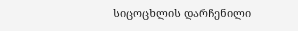სიცოცხლის დარჩენილი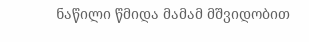ნაწილი წმიდა მამამ მშვიდობით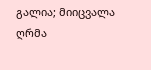გალია; მიიცვალა ღრმა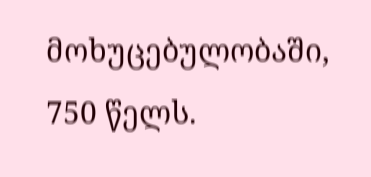მოხუცებულობაში, 750 წელს.